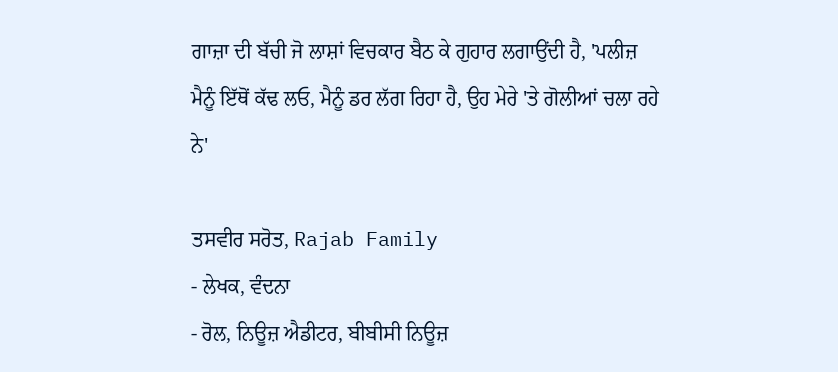ਗਾਜ਼ਾ ਦੀ ਬੱਚੀ ਜੋ ਲਾਸ਼ਾਂ ਵਿਚਕਾਰ ਬੈਠ ਕੇ ਗੁਹਾਰ ਲਗਾਉਂਦੀ ਹੈ, 'ਪਲੀਜ਼ ਮੈਨੂੰ ਇੱਥੋਂ ਕੱਢ ਲਓ, ਮੈਨੂੰ ਡਰ ਲੱਗ ਰਿਹਾ ਹੈ, ਉਹ ਮੇਰੇ 'ਤੇ ਗੋਲੀਆਂ ਚਲਾ ਰਹੇ ਨੇ'

ਤਸਵੀਰ ਸਰੋਤ, Rajab Family
- ਲੇਖਕ, ਵੰਦਨਾ
- ਰੋਲ, ਨਿਊਜ਼ ਐਡੀਟਰ, ਬੀਬੀਸੀ ਨਿਊਜ਼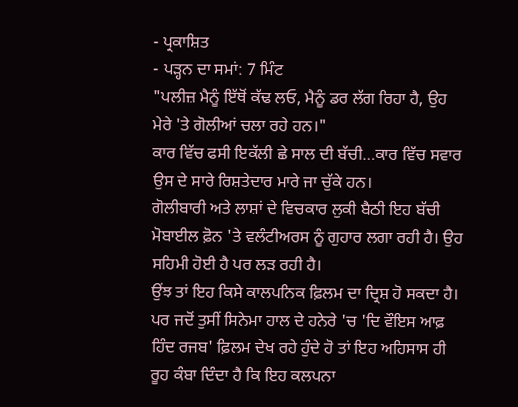- ਪ੍ਰਕਾਸ਼ਿਤ
- ਪੜ੍ਹਨ ਦਾ ਸਮਾਂ: 7 ਮਿੰਟ
"ਪਲੀਜ਼ ਮੈਨੂੰ ਇੱਥੋਂ ਕੱਢ ਲਓ, ਮੈਨੂੰ ਡਰ ਲੱਗ ਰਿਹਾ ਹੈ, ਉਹ ਮੇਰੇ 'ਤੇ ਗੋਲੀਆਂ ਚਲਾ ਰਹੇ ਹਨ।"
ਕਾਰ ਵਿੱਚ ਫਸੀ ਇਕੱਲੀ ਛੇ ਸਾਲ ਦੀ ਬੱਚੀ…ਕਾਰ ਵਿੱਚ ਸਵਾਰ ਉਸ ਦੇ ਸਾਰੇ ਰਿਸ਼ਤੇਦਾਰ ਮਾਰੇ ਜਾ ਚੁੱਕੇ ਹਨ।
ਗੋਲੀਬਾਰੀ ਅਤੇ ਲਾਸ਼ਾਂ ਦੇ ਵਿਚਕਾਰ ਲੁਕੀ ਬੈਠੀ ਇਹ ਬੱਚੀ ਮੋਬਾਈਲ ਫ਼ੋਨ 'ਤੇ ਵਲੰਟੀਅਰਸ ਨੂੰ ਗੁਹਾਰ ਲਗਾ ਰਹੀ ਹੈ। ਉਹ ਸਹਿਮੀ ਹੋਈ ਹੈ ਪਰ ਲੜ ਰਹੀ ਹੈ।
ਉਂਝ ਤਾਂ ਇਹ ਕਿਸੇ ਕਾਲਪਨਿਕ ਫ਼ਿਲਮ ਦਾ ਦ੍ਰਿਸ਼ ਹੋ ਸਕਦਾ ਹੈ। ਪਰ ਜਦੋਂ ਤੁਸੀਂ ਸਿਨੇਮਾ ਹਾਲ ਦੇ ਹਨੇਰੇ 'ਚ 'ਦਿ ਵੌਇਸ ਆਫ਼ ਹਿੰਦ ਰਜਬ' ਫ਼ਿਲਮ ਦੇਖ ਰਹੇ ਹੁੰਦੇ ਹੋ ਤਾਂ ਇਹ ਅਹਿਸਾਸ ਹੀ ਰੂਹ ਕੰਬਾ ਦਿੰਦਾ ਹੈ ਕਿ ਇਹ ਕਲਪਨਾ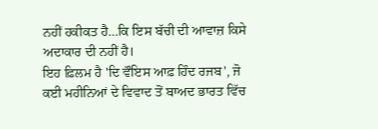ਨਹੀਂ ਹਕੀਕਤ ਹੈ…ਕਿ ਇਸ ਬੱਚੀ ਦੀ ਆਵਾਜ਼ ਕਿਸੇ ਅਦਾਕਾਰ ਦੀ ਨਹੀਂ ਹੈ।
ਇਹ ਫ਼ਿਲਮ ਹੈ 'ਦਿ ਵੌਇਸ ਆਫ਼ ਹਿੰਦ ਰਜਬ', ਜੋ ਕਈ ਮਹੀਨਿਆਂ ਦੇ ਵਿਵਾਦ ਤੋਂ ਬਾਅਦ ਭਾਰਤ ਵਿੱਚ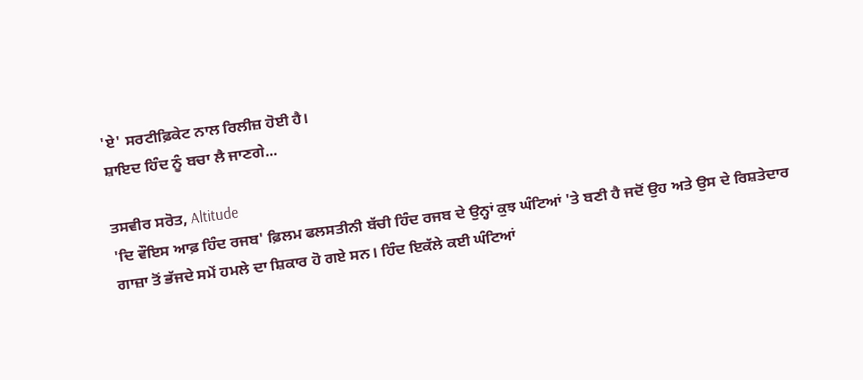'ਏ' ਸਰਟੀਫ਼ਿਕੇਟ ਨਾਲ ਰਿਲੀਜ਼ ਹੋਈ ਹੈ।
ਸ਼ਾਇਦ ਹਿੰਦ ਨੂੰ ਬਚਾ ਲੈ ਜਾਣਗੇ...

ਤਸਵੀਰ ਸਰੋਤ, Altitude
'ਦਿ ਵੌਇਸ ਆਫ਼ ਹਿੰਦ ਰਜਬ' ਫ਼ਿਲਮ ਫਲਸਤੀਨੀ ਬੱਚੀ ਹਿੰਦ ਰਜਬ ਦੇ ਉਨ੍ਹਾਂ ਕੁਝ ਘੰਟਿਆਂ 'ਤੇ ਬਣੀ ਹੈ ਜਦੋਂ ਉਹ ਅਤੇ ਉਸ ਦੇ ਰਿਸ਼ਤੇਦਾਰ ਗਾਜ਼ਾ ਤੋਂ ਭੱਜਦੇ ਸਮੇਂ ਹਮਲੇ ਦਾ ਸ਼ਿਕਾਰ ਹੋ ਗਏ ਸਨ। ਹਿੰਦ ਇਕੱਲੇ ਕਈ ਘੰਟਿਆਂ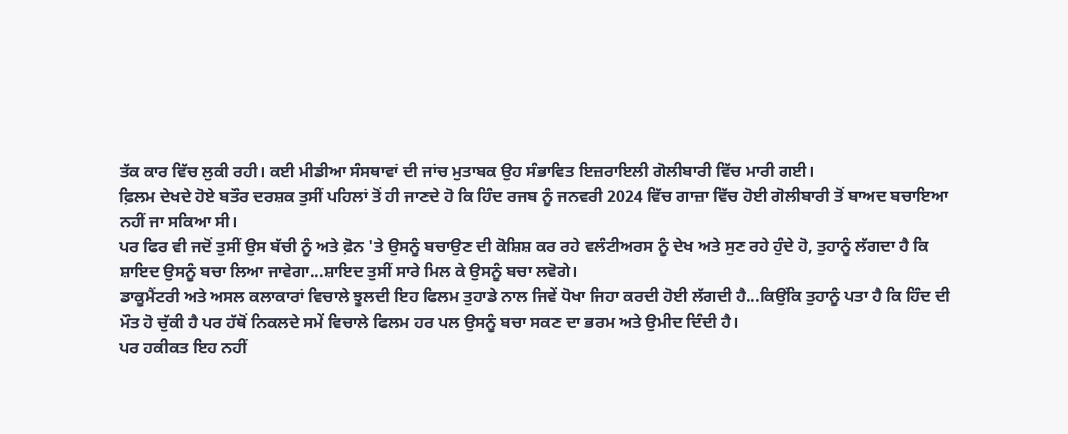ਤੱਕ ਕਾਰ ਵਿੱਚ ਲੁਕੀ ਰਹੀ। ਕਈ ਮੀਡੀਆ ਸੰਸਥਾਵਾਂ ਦੀ ਜਾਂਚ ਮੁਤਾਬਕ ਉਹ ਸੰਭਾਵਿਤ ਇਜ਼ਰਾਇਲੀ ਗੋਲੀਬਾਰੀ ਵਿੱਚ ਮਾਰੀ ਗਈ।
ਫ਼ਿਲਮ ਦੇਖਦੇ ਹੋਏ ਬਤੌਰ ਦਰਸ਼ਕ ਤੁਸੀਂ ਪਹਿਲਾਂ ਤੋਂ ਹੀ ਜਾਣਦੇ ਹੋ ਕਿ ਹਿੰਦ ਰਜਬ ਨੂੰ ਜਨਵਰੀ 2024 ਵਿੱਚ ਗਾਜ਼ਾ ਵਿੱਚ ਹੋਈ ਗੋਲੀਬਾਰੀ ਤੋਂ ਬਾਅਦ ਬਚਾਇਆ ਨਹੀਂ ਜਾ ਸਕਿਆ ਸੀ।
ਪਰ ਫਿਰ ਵੀ ਜਦੋਂ ਤੁਸੀਂ ਉਸ ਬੱਚੀ ਨੂੰ ਅਤੇ ਫ਼ੋਨ 'ਤੇ ਉਸਨੂੰ ਬਚਾਉਣ ਦੀ ਕੋਸ਼ਿਸ਼ ਕਰ ਰਹੇ ਵਲੰਟੀਅਰਸ ਨੂੰ ਦੇਖ ਅਤੇ ਸੁਣ ਰਹੇ ਹੁੰਦੇ ਹੋ, ਤੁਹਾਨੂੰ ਲੱਗਦਾ ਹੈ ਕਿ ਸ਼ਾਇਦ ਉਸਨੂੰ ਬਚਾ ਲਿਆ ਜਾਵੇਗਾ...ਸ਼ਾਇਦ ਤੁਸੀਂ ਸਾਰੇ ਮਿਲ ਕੇ ਉਸਨੂੰ ਬਚਾ ਲਵੋਗੇ।
ਡਾਕੂਮੈਂਟਰੀ ਅਤੇ ਅਸਲ ਕਲਾਕਾਰਾਂ ਵਿਚਾਲੇ ਝੂਲਦੀ ਇਹ ਫਿਲਮ ਤੁਹਾਡੇ ਨਾਲ ਜਿਵੇਂ ਧੋਖਾ ਜਿਹਾ ਕਰਦੀ ਹੋਈ ਲੱਗਦੀ ਹੈ...ਕਿਉਂਕਿ ਤੁਹਾਨੂੰ ਪਤਾ ਹੈ ਕਿ ਹਿੰਦ ਦੀ ਮੌਤ ਹੋ ਚੁੱਕੀ ਹੈ ਪਰ ਹੱਥੋਂ ਨਿਕਲਦੇ ਸਮੇਂ ਵਿਚਾਲੇ ਫਿਲਮ ਹਰ ਪਲ ਉਸਨੂੰ ਬਚਾ ਸਕਣ ਦਾ ਭਰਮ ਅਤੇ ਉਮੀਦ ਦਿੰਦੀ ਹੈ।
ਪਰ ਹਕੀਕਤ ਇਹ ਨਹੀਂ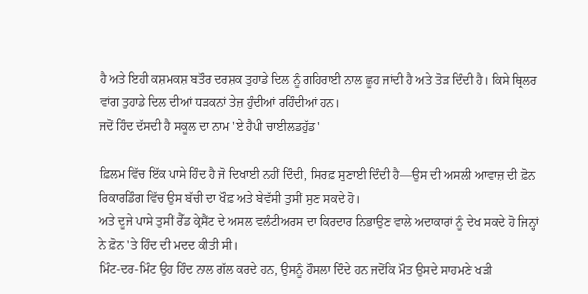ਹੈ ਅਤੇ ਇਹੀ ਕਸ਼ਮਕਸ਼ ਬਤੌਰ ਦਰਸ਼ਕ ਤੁਹਾਡੇ ਦਿਲ ਨੂੰ ਗਹਿਰਾਈ ਨਾਲ ਛੂਹ ਜਾਂਦੀ ਹੈ ਅਤੇ ਤੋੜ ਦਿੰਦੀ ਹੈ। ਕਿਸੇ ਥ੍ਰਿਲਰ ਵਾਂਗ ਤੁਹਾਡੇ ਦਿਲ ਦੀਆਂ ਧੜਕਨਾਂ ਤੇਜ਼ ਹੁੰਦੀਆਂ ਰਹਿੰਦੀਆਂ ਹਨ।
ਜਦੋਂ ਹਿੰਦ ਦੱਸਦੀ ਹੈ ਸਕੂਲ ਦਾ ਨਾਮ 'ਏ ਹੈਪੀ ਚਾਈਲਡਹੁੱਡ'

ਫ਼ਿਲਮ ਵਿੱਚ ਇੱਕ ਪਾਸੇ ਹਿੰਦ ਹੈ ਜੋ ਦਿਖਾਈ ਨਹੀਂ ਦਿੰਦੀ, ਸਿਰਫ਼ ਸੁਣਾਈ ਦਿੰਦੀ ਹੈ—ਉਸ ਦੀ ਅਸਲੀ ਆਵਾਜ਼ ਦੀ ਫ਼ੋਨ ਰਿਕਾਰਡਿੰਗ ਵਿੱਚ ਉਸ ਬੱਚੀ ਦਾ ਖੌਫ਼ ਅਤੇ ਬੇਵੱਸੀ ਤੁਸੀਂ ਸੁਣ ਸਕਦੇ ਹੋ।
ਅਤੇ ਦੂਜੇ ਪਾਸੇ ਤੁਸੀਂ ਰੈੱਡ ਕ੍ਰੇਸੈਂਟ ਦੇ ਅਸਲ ਵਲੰਟੀਅਰਸ ਦਾ ਕਿਰਦਾਰ ਨਿਭਾਉਣ ਵਾਲੇ ਅਦਾਕਾਰਾਂ ਨੂੰ ਦੇਖ ਸਕਦੇ ਹੋ ਜਿਨ੍ਹਾਂ ਨੇ ਫ਼ੋਨ 'ਤੇ ਹਿੰਦ ਦੀ ਮਦਦ ਕੀਤੀ ਸੀ।
ਮਿੰਟ-ਦਰ-ਮਿੰਟ ਉਹ ਹਿੰਦ ਨਾਲ ਗੱਲ ਕਰਦੇ ਹਨ, ਉਸਨੂੰ ਹੌਸਲਾ ਦਿੰਦੇ ਹਨ ਜਦੋਂਕਿ ਮੌਤ ਉਸਦੇ ਸਾਹਮਣੇ ਖੜੀ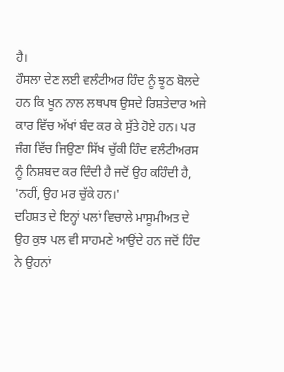ਹੈ।
ਹੌਸਲਾ ਦੇਣ ਲਈ ਵਲੰਟੀਅਰ ਹਿੰਦ ਨੂੰ ਝੂਠ ਬੋਲਦੇ ਹਨ ਕਿ ਖੂਨ ਨਾਲ ਲਥਪਥ ਉਸਦੇ ਰਿਸ਼ਤੇਦਾਰ ਅਜੇ ਕਾਰ ਵਿੱਚ ਅੱਖਾਂ ਬੰਦ ਕਰ ਕੇ ਸੁੱਤੇ ਹੋਏ ਹਨ। ਪਰ ਜੰਗ ਵਿੱਚ ਜਿਉਣਾ ਸਿੱਖ ਚੁੱਕੀ ਹਿੰਦ ਵਲੰਟੀਅਰਸ ਨੂੰ ਨਿਸ਼ਬਦ ਕਰ ਦਿੰਦੀ ਹੈ ਜਦੋਂ ਉਹ ਕਹਿੰਦੀ ਹੈ, 'ਨਹੀਂ, ਉਹ ਮਰ ਚੁੱਕੇ ਹਨ।'
ਦਹਿਸ਼ਤ ਦੇ ਇਨ੍ਹਾਂ ਪਲਾਂ ਵਿਚਾਲੇ ਮਾਸੂਮੀਅਤ ਦੇ ਉਹ ਕੁਝ ਪਲ ਵੀ ਸਾਹਮਣੇ ਆਉਂਦੇ ਹਨ ਜਦੋਂ ਹਿੰਦ ਨੇ ਉਹਨਾਂ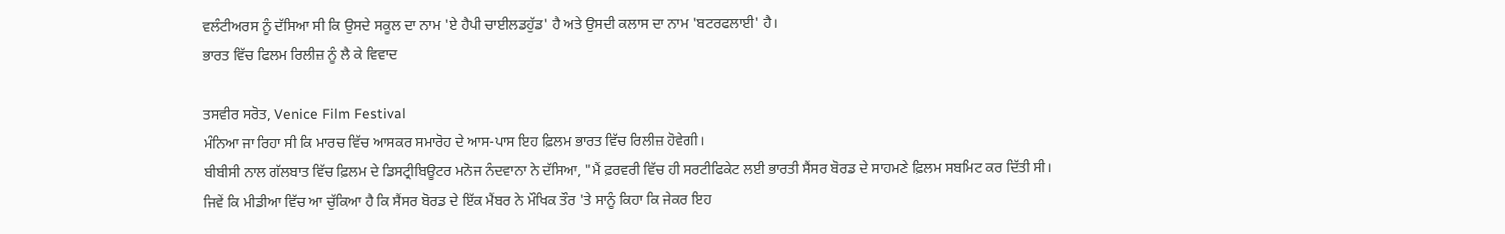ਵਲੰਟੀਅਰਸ ਨੂੰ ਦੱਸਿਆ ਸੀ ਕਿ ਉਸਦੇ ਸਕੂਲ ਦਾ ਨਾਮ 'ਏ ਹੈਪੀ ਚਾਈਲਡਹੁੱਡ' ਹੈ ਅਤੇ ਉਸਦੀ ਕਲਾਸ ਦਾ ਨਾਮ 'ਬਟਰਫਲਾਈ' ਹੈ।
ਭਾਰਤ ਵਿੱਚ ਫਿਲਮ ਰਿਲੀਜ਼ ਨੂੰ ਲੈ ਕੇ ਵਿਵਾਦ

ਤਸਵੀਰ ਸਰੋਤ, Venice Film Festival
ਮੰਨਿਆ ਜਾ ਰਿਹਾ ਸੀ ਕਿ ਮਾਰਚ ਵਿੱਚ ਆਸਕਰ ਸਮਾਰੋਹ ਦੇ ਆਸ-ਪਾਸ ਇਹ ਫ਼ਿਲਮ ਭਾਰਤ ਵਿੱਚ ਰਿਲੀਜ਼ ਹੋਵੇਗੀ।
ਬੀਬੀਸੀ ਨਾਲ ਗੱਲਬਾਤ ਵਿੱਚ ਫ਼ਿਲਮ ਦੇ ਡਿਸਟ੍ਰੀਬਿਊਟਰ ਮਨੋਜ ਨੰਦਵਾਨਾ ਨੇ ਦੱਸਿਆ, "ਮੈਂ ਫ਼ਰਵਰੀ ਵਿੱਚ ਹੀ ਸਰਟੀਫਿਕੇਟ ਲਈ ਭਾਰਤੀ ਸੈਂਸਰ ਬੋਰਡ ਦੇ ਸਾਹਮਣੇ ਫ਼ਿਲਮ ਸਬਮਿਟ ਕਰ ਦਿੱਤੀ ਸੀ। ਜਿਵੇਂ ਕਿ ਮੀਡੀਆ ਵਿੱਚ ਆ ਚੁੱਕਿਆ ਹੈ ਕਿ ਸੈਂਸਰ ਬੋਰਡ ਦੇ ਇੱਕ ਮੈਂਬਰ ਨੇ ਮੌਖਿਕ ਤੌਰ 'ਤੇ ਸਾਨੂੰ ਕਿਹਾ ਕਿ ਜੇਕਰ ਇਹ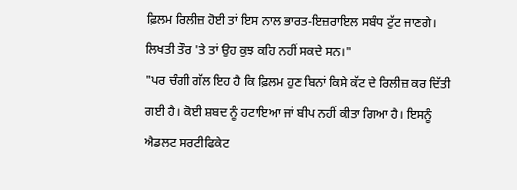ਫ਼ਿਲਮ ਰਿਲੀਜ਼ ਹੋਈ ਤਾਂ ਇਸ ਨਾਲ ਭਾਰਤ-ਇਜ਼ਰਾਇਲ ਸਬੰਧ ਟੁੱਟ ਜਾਣਗੇ। ਲਿਖਤੀ ਤੌਰ 'ਤੇ ਤਾਂ ਉਹ ਕੁਝ ਕਹਿ ਨਹੀਂ ਸਕਦੇ ਸਨ।"
"ਪਰ ਚੰਗੀ ਗੱਲ ਇਹ ਹੈ ਕਿ ਫ਼ਿਲਮ ਹੁਣ ਬਿਨਾਂ ਕਿਸੇ ਕੱਟ ਦੇ ਰਿਲੀਜ਼ ਕਰ ਦਿੱਤੀ ਗਈ ਹੈ। ਕੋਈ ਸ਼ਬਦ ਨੂੰ ਹਟਾਇਆ ਜਾਂ ਬੀਪ ਨਹੀਂ ਕੀਤਾ ਗਿਆ ਹੈ। ਇਸਨੂੰ ਐਡਲਟ ਸਰਟੀਫਿਕੇਟ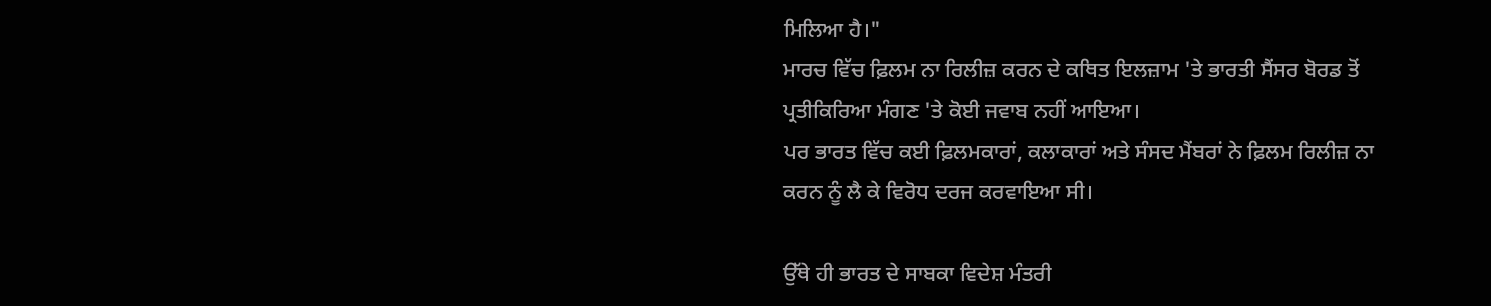ਮਿਲਿਆ ਹੈ।"
ਮਾਰਚ ਵਿੱਚ ਫ਼ਿਲਮ ਨਾ ਰਿਲੀਜ਼ ਕਰਨ ਦੇ ਕਥਿਤ ਇਲਜ਼ਾਮ 'ਤੇ ਭਾਰਤੀ ਸੈਂਸਰ ਬੋਰਡ ਤੋਂ ਪ੍ਰਤੀਕਿਰਿਆ ਮੰਗਣ 'ਤੇ ਕੋਈ ਜਵਾਬ ਨਹੀਂ ਆਇਆ।
ਪਰ ਭਾਰਤ ਵਿੱਚ ਕਈ ਫ਼ਿਲਮਕਾਰਾਂ, ਕਲਾਕਾਰਾਂ ਅਤੇ ਸੰਸਦ ਮੈਂਬਰਾਂ ਨੇ ਫ਼ਿਲਮ ਰਿਲੀਜ਼ ਨਾ ਕਰਨ ਨੂੰ ਲੈ ਕੇ ਵਿਰੋਧ ਦਰਜ ਕਰਵਾਇਆ ਸੀ।

ਉੱਥੇ ਹੀ ਭਾਰਤ ਦੇ ਸਾਬਕਾ ਵਿਦੇਸ਼ ਮੰਤਰੀ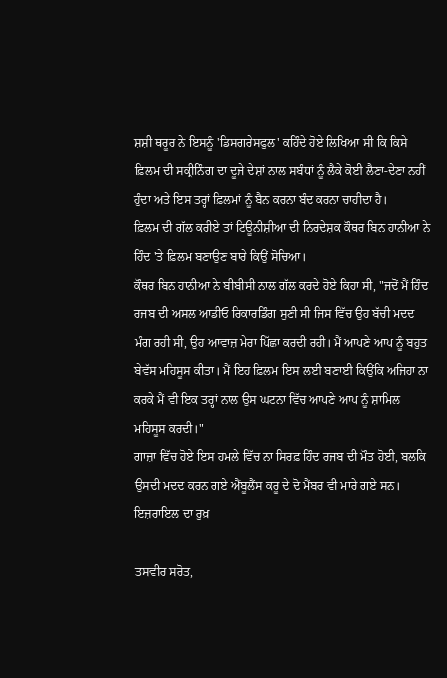ਸ਼ਸ਼ੀ ਥਰੂਰ ਨੇ ਇਸਨੂੰ 'ਡਿਸਗਰੇਸਫੁਲ' ਕਹਿੰਦੇ ਹੋਏ ਲਿਖਿਆ ਸੀ ਕਿ ਕਿਸੇ ਫ਼ਿਲਮ ਦੀ ਸਕ੍ਰੀਨਿੰਗ ਦਾ ਦੂਜੇ ਦੇਸ਼ਾਂ ਨਾਲ ਸਬੰਧਾਂ ਨੂੰ ਲੈਕੇ ਕੋਈ ਲੈਣਾ-ਦੇਣਾ ਨਹੀਂ ਹੁੰਦਾ ਅਤੇ ਇਸ ਤਰ੍ਹਾਂ ਫ਼ਿਲਮਾਂ ਨੂੰ ਬੈਨ ਕਰਨਾ ਬੰਦ ਕਰਨਾ ਚਾਹੀਦਾ ਹੈ।
ਫ਼ਿਲਮ ਦੀ ਗੱਲ ਕਰੀਏ ਤਾਂ ਟਿਊਨੀਸ਼ੀਆ ਦੀ ਨਿਰਦੇਸ਼ਕ ਕੌਥਰ ਬਿਨ ਹਾਨੀਆ ਨੇ ਹਿੰਦ 'ਤੇ ਫ਼ਿਲਮ ਬਣਾਉਣ ਬਾਰੇ ਕਿਉਂ ਸੋਚਿਆ।
ਕੌਥਰ ਬਿਨ ਹਾਨੀਆ ਨੇ ਬੀਬੀਸੀ ਨਾਲ ਗੱਲ ਕਰਦੇ ਹੋਏ ਕਿਹਾ ਸੀ, "ਜਦੋਂ ਮੈਂ ਹਿੰਦ ਰਜਬ ਦੀ ਅਸਲ ਆਡੀਓ ਰਿਕਾਰਡਿੰਗ ਸੁਣੀ ਸੀ ਜਿਸ ਵਿੱਚ ਉਹ ਬੱਚੀ ਮਦਦ ਮੰਗ ਰਹੀ ਸੀ, ਉਹ ਆਵਾਜ਼ ਮੇਰਾ ਪਿੱਛਾ ਕਰਦੀ ਰਹੀ। ਮੈਂ ਆਪਣੇ ਆਪ ਨੂੰ ਬਹੁਤ ਬੇਵੱਸ ਮਹਿਸੂਸ ਕੀਤਾ। ਮੈਂ ਇਹ ਫ਼ਿਲਮ ਇਸ ਲਈ ਬਣਾਈ ਕਿਉਂਕਿ ਅਜਿਹਾ ਨਾ ਕਰਕੇ ਮੈਂ ਵੀ ਇਕ ਤਰ੍ਹਾਂ ਨਾਲ ਉਸ ਘਟਨਾ ਵਿੱਚ ਆਪਣੇ ਆਪ ਨੂੰ ਸ਼ਾਮਿਲ ਮਹਿਸੂਸ ਕਰਦੀ।"
ਗਾਜ਼ਾ ਵਿੱਚ ਹੋਏ ਇਸ ਹਮਲੇ ਵਿੱਚ ਨਾ ਸਿਰਫ਼ ਹਿੰਦ ਰਜਬ ਦੀ ਮੌਤ ਹੋਈ, ਬਲਕਿ ਉਸਦੀ ਮਦਦ ਕਰਨ ਗਏ ਐਂਬੂਲੈਂਸ ਕਰੂ ਦੇ ਦੋ ਮੈਂਬਰ ਵੀ ਮਾਰੇ ਗਏ ਸਨ।
ਇਜ਼ਰਾਇਲ ਦਾ ਰੁਖ਼

ਤਸਵੀਰ ਸਰੋਤ,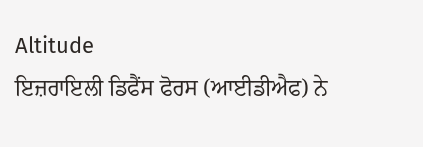Altitude
ਇਜ਼ਰਾਇਲੀ ਡਿਫੈਂਸ ਫੋਰਸ (ਆਈਡੀਐਫ) ਨੇ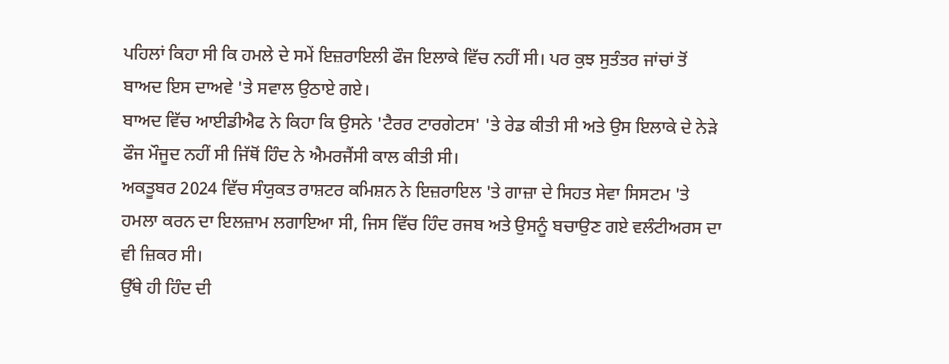ਪਹਿਲਾਂ ਕਿਹਾ ਸੀ ਕਿ ਹਮਲੇ ਦੇ ਸਮੇਂ ਇਜ਼ਰਾਇਲੀ ਫੌਜ ਇਲਾਕੇ ਵਿੱਚ ਨਹੀਂ ਸੀ। ਪਰ ਕੁਝ ਸੁਤੰਤਰ ਜਾਂਚਾਂ ਤੋਂ ਬਾਅਦ ਇਸ ਦਾਅਵੇ 'ਤੇ ਸਵਾਲ ਉਠਾਏ ਗਏ।
ਬਾਅਦ ਵਿੱਚ ਆਈਡੀਐਫ ਨੇ ਕਿਹਾ ਕਿ ਉਸਨੇ 'ਟੈਰਰ ਟਾਰਗੇਟਸ' 'ਤੇ ਰੇਡ ਕੀਤੀ ਸੀ ਅਤੇ ਉਸ ਇਲਾਕੇ ਦੇ ਨੇੜੇ ਫੌਜ ਮੌਜੂਦ ਨਹੀਂ ਸੀ ਜਿੱਥੋਂ ਹਿੰਦ ਨੇ ਐਮਰਜੈਂਸੀ ਕਾਲ ਕੀਤੀ ਸੀ।
ਅਕਤੂਬਰ 2024 ਵਿੱਚ ਸੰਯੁਕਤ ਰਾਸ਼ਟਰ ਕਮਿਸ਼ਨ ਨੇ ਇਜ਼ਰਾਇਲ 'ਤੇ ਗਾਜ਼ਾ ਦੇ ਸਿਹਤ ਸੇਵਾ ਸਿਸਟਮ 'ਤੇ ਹਮਲਾ ਕਰਨ ਦਾ ਇਲਜ਼ਾਮ ਲਗਾਇਆ ਸੀ, ਜਿਸ ਵਿੱਚ ਹਿੰਦ ਰਜਬ ਅਤੇ ਉਸਨੂੰ ਬਚਾਉਣ ਗਏ ਵਲੰਟੀਅਰਸ ਦਾ ਵੀ ਜ਼ਿਕਰ ਸੀ।
ਉੱਥੇ ਹੀ ਹਿੰਦ ਦੀ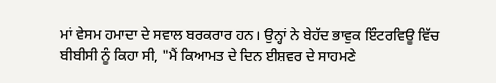ਮਾਂ ਵੇਸਮ ਹਮਾਦਾ ਦੇ ਸਵਾਲ ਬਰਕਰਾਰ ਹਨ। ਉਨ੍ਹਾਂ ਨੇ ਬੇਹੱਦ ਭਾਵੁਕ ਇੰਟਰਵਿਊ ਵਿੱਚ ਬੀਬੀਸੀ ਨੂੰ ਕਿਹਾ ਸੀ, "ਮੈਂ ਕਿਆਮਤ ਦੇ ਦਿਨ ਈਸ਼ਵਰ ਦੇ ਸਾਹਮਣੇ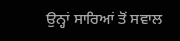ਉਨ੍ਹਾਂ ਸਾਰਿਆਂ ਤੋਂ ਸਵਾਲ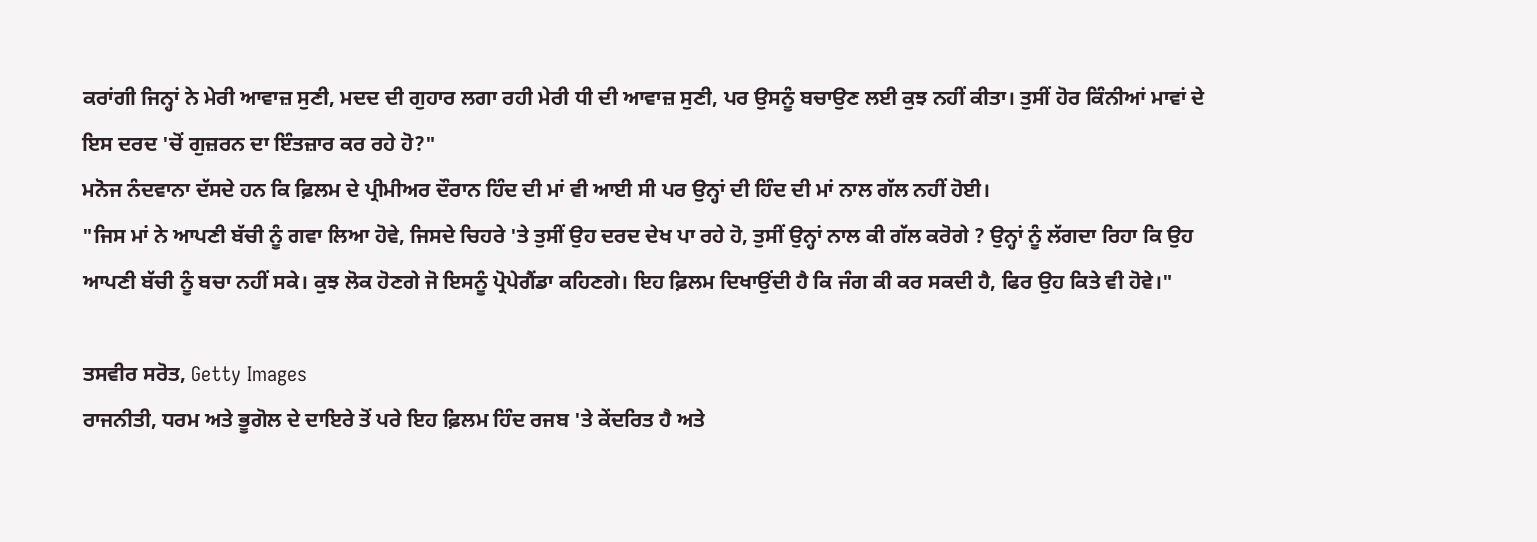ਕਰਾਂਗੀ ਜਿਨ੍ਹਾਂ ਨੇ ਮੇਰੀ ਆਵਾਜ਼ ਸੁਣੀ, ਮਦਦ ਦੀ ਗੁਹਾਰ ਲਗਾ ਰਹੀ ਮੇਰੀ ਧੀ ਦੀ ਆਵਾਜ਼ ਸੁਣੀ, ਪਰ ਉਸਨੂੰ ਬਚਾਉਣ ਲਈ ਕੁਝ ਨਹੀਂ ਕੀਤਾ। ਤੁਸੀਂ ਹੋਰ ਕਿੰਨੀਆਂ ਮਾਵਾਂ ਦੇ ਇਸ ਦਰਦ 'ਚੋਂ ਗੁਜ਼ਰਨ ਦਾ ਇੰਤਜ਼ਾਰ ਕਰ ਰਹੇ ਹੋ?"
ਮਨੋਜ ਨੰਦਵਾਨਾ ਦੱਸਦੇ ਹਨ ਕਿ ਫ਼ਿਲਮ ਦੇ ਪ੍ਰੀਮੀਅਰ ਦੌਰਾਨ ਹਿੰਦ ਦੀ ਮਾਂ ਵੀ ਆਈ ਸੀ ਪਰ ਉਨ੍ਹਾਂ ਦੀ ਹਿੰਦ ਦੀ ਮਾਂ ਨਾਲ ਗੱਲ ਨਹੀਂ ਹੋਈ।
"ਜਿਸ ਮਾਂ ਨੇ ਆਪਣੀ ਬੱਚੀ ਨੂੰ ਗਵਾ ਲਿਆ ਹੋਵੇ, ਜਿਸਦੇ ਚਿਹਰੇ 'ਤੇ ਤੁਸੀਂ ਉਹ ਦਰਦ ਦੇਖ ਪਾ ਰਹੇ ਹੋ, ਤੁਸੀਂ ਉਨ੍ਹਾਂ ਨਾਲ ਕੀ ਗੱਲ ਕਰੋਗੇ ? ਉਨ੍ਹਾਂ ਨੂੰ ਲੱਗਦਾ ਰਿਹਾ ਕਿ ਉਹ ਆਪਣੀ ਬੱਚੀ ਨੂੰ ਬਚਾ ਨਹੀਂ ਸਕੇ। ਕੁਝ ਲੋਕ ਹੋਣਗੇ ਜੋ ਇਸਨੂੰ ਪ੍ਰੋਪੇਗੈਂਡਾ ਕਹਿਣਗੇ। ਇਹ ਫ਼ਿਲਮ ਦਿਖਾਉਂਦੀ ਹੈ ਕਿ ਜੰਗ ਕੀ ਕਰ ਸਕਦੀ ਹੈ, ਫਿਰ ਉਹ ਕਿਤੇ ਵੀ ਹੋਵੇ।"

ਤਸਵੀਰ ਸਰੋਤ, Getty Images
ਰਾਜਨੀਤੀ, ਧਰਮ ਅਤੇ ਭੂਗੋਲ ਦੇ ਦਾਇਰੇ ਤੋਂ ਪਰੇ ਇਹ ਫ਼ਿਲਮ ਹਿੰਦ ਰਜਬ 'ਤੇ ਕੇਂਦਰਿਤ ਹੈ ਅਤੇ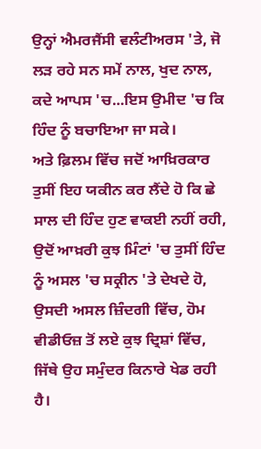ਉਨ੍ਹਾਂ ਐਮਰਜੈਂਸੀ ਵਲੰਟੀਅਰਸ 'ਤੇ, ਜੋ ਲੜ ਰਹੇ ਸਨ ਸਮੇਂ ਨਾਲ, ਖੁਦ ਨਾਲ, ਕਦੇ ਆਪਸ 'ਚ...ਇਸ ਉਮੀਦ 'ਚ ਕਿ ਹਿੰਦ ਨੂੰ ਬਚਾਇਆ ਜਾ ਸਕੇ।
ਅਤੇ ਫ਼ਿਲਮ ਵਿੱਚ ਜਦੋਂ ਆਖ਼ਿਰਕਾਰ ਤੁਸੀਂ ਇਹ ਯਕੀਨ ਕਰ ਲੈਂਦੇ ਹੋ ਕਿ ਛੇ ਸਾਲ ਦੀ ਹਿੰਦ ਹੁਣ ਵਾਕਈ ਨਹੀਂ ਰਹੀ, ਉਦੋਂ ਆਖ਼ਰੀ ਕੁਝ ਮਿੰਟਾਂ 'ਚ ਤੁਸੀਂ ਹਿੰਦ ਨੂੰ ਅਸਲ 'ਚ ਸਕ੍ਰੀਨ 'ਤੇ ਦੇਖਦੇ ਹੋ, ਉਸਦੀ ਅਸਲ ਜ਼ਿੰਦਗੀ ਵਿੱਚ, ਹੋਮ ਵੀਡੀਓਜ਼ ਤੋਂ ਲਏ ਕੁਝ ਦ੍ਰਿਸ਼ਾਂ ਵਿੱਚ, ਜਿੱਥੇ ਉਹ ਸਮੁੰਦਰ ਕਿਨਾਰੇ ਖੇਡ ਰਹੀ ਹੈ।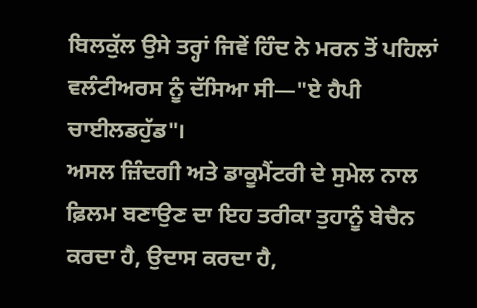ਬਿਲਕੁੱਲ ਉਸੇ ਤਰ੍ਹਾਂ ਜਿਵੇਂ ਹਿੰਦ ਨੇ ਮਰਨ ਤੋਂ ਪਹਿਲਾਂ ਵਲੰਟੀਅਰਸ ਨੂੰ ਦੱਸਿਆ ਸੀ—"ਏ ਹੈਪੀ ਚਾਈਲਡਹੁੱਡ"।
ਅਸਲ ਜ਼ਿੰਦਗੀ ਅਤੇ ਡਾਕੂਮੈਂਟਰੀ ਦੇ ਸੁਮੇਲ ਨਾਲ ਫ਼ਿਲਮ ਬਣਾਉਣ ਦਾ ਇਹ ਤਰੀਕਾ ਤੁਹਾਨੂੰ ਬੇਚੈਨ ਕਰਦਾ ਹੈ, ਉਦਾਸ ਕਰਦਾ ਹੈ,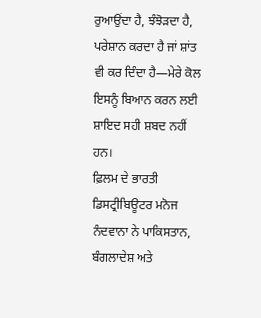ਰੁਆਉਂਦਾ ਹੈ, ਝੰਝੋੜਦਾ ਹੈ, ਪਰੇਸ਼ਾਨ ਕਰਦਾ ਹੈ ਜਾਂ ਸ਼ਾਂਤ ਵੀ ਕਰ ਦਿੰਦਾ ਹੈ—ਮੇਰੇ ਕੋਲ ਇਸਨੂੰ ਬਿਆਨ ਕਰਨ ਲਈ ਸ਼ਾਇਦ ਸਹੀ ਸ਼ਬਦ ਨਹੀਂ ਹਨ।
ਫ਼ਿਲਮ ਦੇ ਭਾਰਤੀ ਡਿਸਟ੍ਰੀਬਿਊਟਰ ਮਨੋਜ ਨੰਦਵਾਨਾ ਨੇ ਪਾਕਿਸਤਾਨ, ਬੰਗਲਾਦੇਸ਼ ਅਤੇ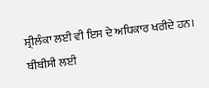ਸ਼੍ਰੀਲੰਕਾ ਲਈ ਵੀ ਇਸ ਦੇ ਅਧਿਕਾਰ ਖਰੀਦੇ ਹਨ।
ਬੀਬੀਸੀ ਲਈ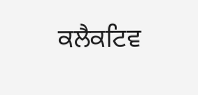ਕਲੈਕਟਿਵ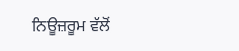ਨਿਊਜ਼ਰੂਮ ਵੱਲੋਂ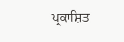ਪ੍ਰਕਾਸ਼ਿਤ